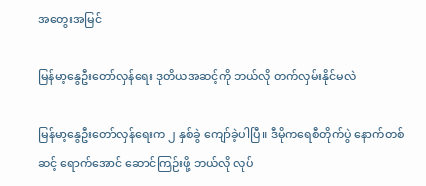အတွေးအမြင်

မြန်မာ့နွေဦးတော်လှန်ရေး ဒုတိယအဆင့်ကို ဘယ်လို တက်လှမ်းနိုင်မလဲ

မြန်မာ့နွေဦးတော်လှန်ရေးက ၂ နှစ်ခွဲ ကျော်ခဲ့ပါပြီ။ ဒီမိုကရေစီတိုက်ပွဲ နောက်တစ်ဆင့် ရောက်အောင် ဆောင်ကြဉ်းဖို့ ဘယ်လို လုပ်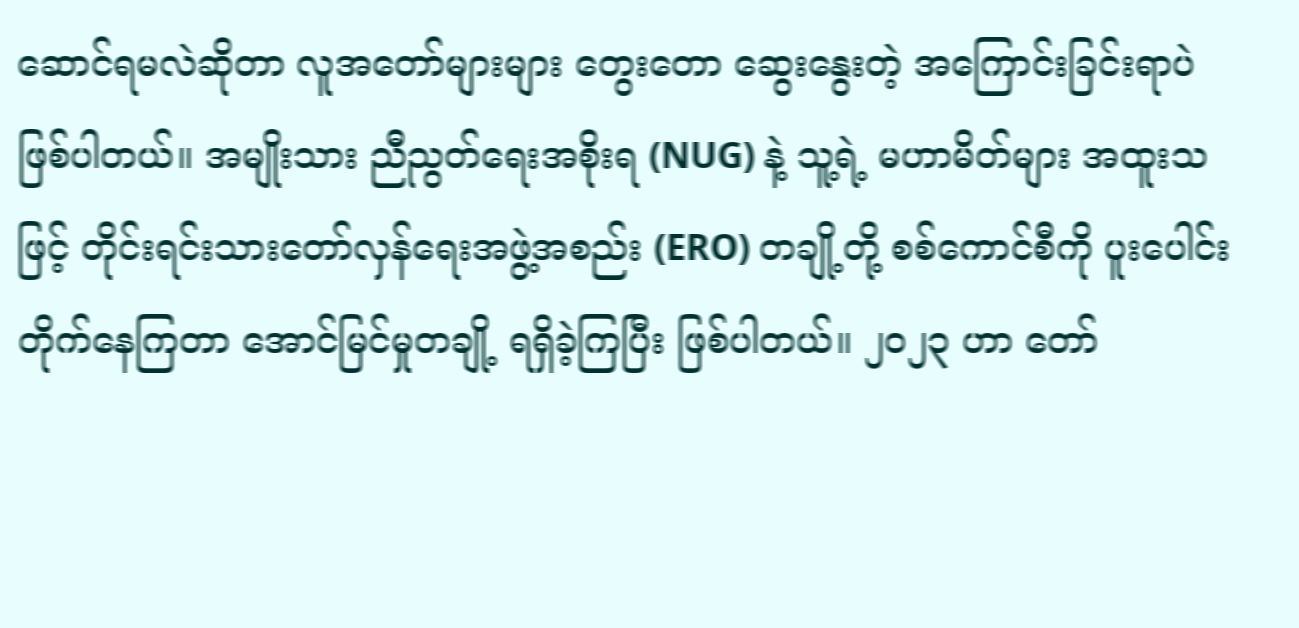ဆောင်ရမလဲဆိုတာ လူအတော်များများ တွေးတော ဆွေးနွေးတဲ့ အကြောင်းခြင်းရာပဲ ဖြစ်ပါတယ်။ အမျိုးသား ညီညွတ်ရေးအစိုးရ (NUG) နဲ့ သူ့ရဲ့ မဟာမိတ်များ အထူးသဖြင့် တိုင်းရင်းသားတော်လှန်ရေးအဖွဲ့အစည်း (ERO) တချို့တို့ စစ်ကောင်စီကို ပူးပေါင်းတိုက်နေကြတာ အောင်မြင်မှုတချို့ ရရှိခဲ့ကြပြီး ဖြစ်ပါတယ်။ ၂၀၂၃ ဟာ တော်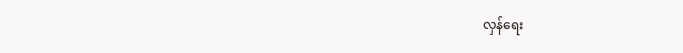လှန်ရေး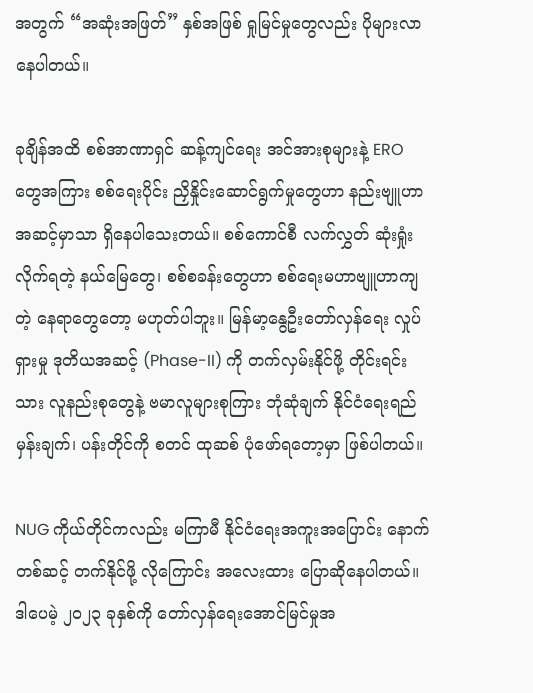အတွက် “အဆုံးအဖြတ်” နှစ်အဖြစ် ရှုမြင်မှုတွေလည်း ပိုများလာနေပါတယ်။

ခုချိန်အထိ စစ်အာဏာရှင် ဆန့်ကျင်ရေး အင်အားစုများနဲ့ ERO တွေအကြား စစ်ရေးပိုင်း ညှိနှိုင်းဆောင်ရွက်မှုတွေဟာ နည်းဗျူဟာအဆင့်မှာသာ ရှိနေပါသေးတယ်။ စစ်ကောင်စီ လက်လွှတ် ဆုံးရှုံးလိုက်ရတဲ့ နယ်မြေတွေ၊ စစ်စခန်းတွေဟာ စစ်ရေးမဟာဗျူဟာကျတဲ့ နေရာတွေတော့ မဟုတ်ပါဘူး။ မြန်မာ့နွေဦးတော်လှန်ရေး လှုပ်ရှားမှု ဒုတိယအဆင့် (Phase-II) ကို တက်လှမ်းနိုင်ဖို့ တိုင်းရင်းသား လူနည်းစုတွေနဲ့ ဗမာလူများစုကြား ဘုံဆုံချက် နိုင်ငံရေးရည်မှန်းချက်၊ ပန်းတိုင်ကို စတင် ထုဆစ် ပုံဖော်ရတော့မှာ ဖြစ်ပါတယ်။

NUG ကိုယ်တိုင်ကလည်း မကြာမီ နိုင်ငံရေးအကူးအပြောင်း နောက်တစ်ဆင့် တက်နိုင်ဖို့ လိုကြောင်း အလေးထား ပြောဆိုနေပါတယ်။ ဒါပေမဲ့ ၂၀၂၃ ခုနှစ်ကို တော်လှန်ရေးအောင်မြင်မှုအ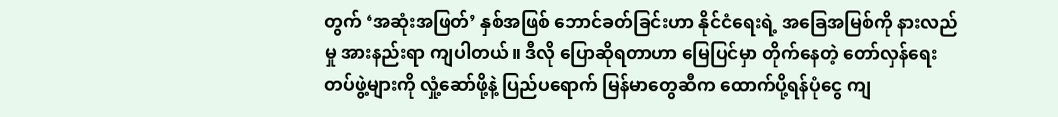တွက် ‘အဆုံးအဖြတ်’ နှစ်အဖြစ် ဘောင်ခတ်ခြင်းဟာ နိုင်ငံရေးရဲ့ အခြေအမြစ်ကို နားလည်မှု အားနည်းရာ ကျပါတယ်။ ဒီလို ပြောဆိုရတာဟာ မြေပြင်မှာ တိုက်နေတဲ့ တော်လှန်ရေးတပ်ဖွဲ့များကို လှုံ့ဆော်ဖို့နဲ့ ပြည်ပရောက် မြန်မာတွေဆီက ထောက်ပို့ရန်ပုံငွေ ကျ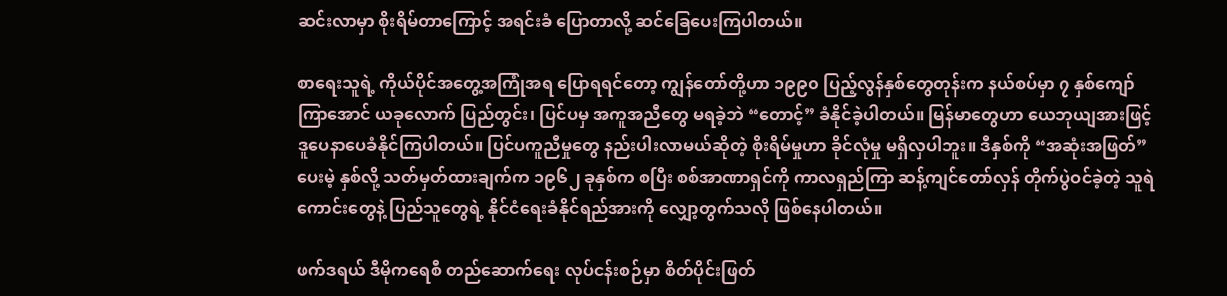ဆင်းလာမှာ စိုးရိမ်တာကြောင့် အရင်းခံ ပြောတာလို့ ဆင်ခြေပေးကြပါတယ်။

စာရေးသူရဲ့ ကိုယ်ပိုင်အတွေ့အကြုံအရ ပြောရရင်တော့ ကျွန်တော်တို့ဟာ ၁၉၉၀ ပြည့်လွန်နှစ်တွေတုန်းက နယ်စပ်မှာ ၇ နှစ်ကျော် ကြာအောင် ယခုလောက် ပြည်တွင်း၊ ပြင်ပမှ အကူအညီတွေ မရခဲ့ဘဲ “တောင့်” ခံနိုင်ခဲ့ပါတယ်။ မြန်မာတွေဟာ ယေဘုယျအားဖြင့် ဒူပေနာပေခံနိုင်ကြပါတယ်။ ပြင်ပကူညီမှုတွေ နည်းပါးလာမယ်ဆိုတဲ့ စိုးရိမ်မှုဟာ ခိုင်လုံမှု မရှိလှပါဘူး။ ဒီနှစ်ကို “အဆုံးအဖြတ်” ပေးမဲ့ နှစ်လို့ သတ်မှတ်ထားချက်က ၁၉၆၂ ခုနှစ်က စပြီး စစ်အာဏာရှင်ကို ကာလရှည်ကြာ ဆန့်ကျင်တော်လှန် တိုက်ပွဲဝင်ခဲ့တဲ့ သူရဲကောင်းတွေနဲ့ ပြည်သူတွေရဲ့ နိုင်ငံရေးခံနိုင်ရည်အားကို လျှော့တွက်သလို ဖြစ်နေပါတယ်။

ဖက်ဒရယ် ဒီမိုကရေစီ တည်ဆောက်ရေး လုပ်ငန်းစဉ်မှာ စိတ်ပိုင်းဖြတ်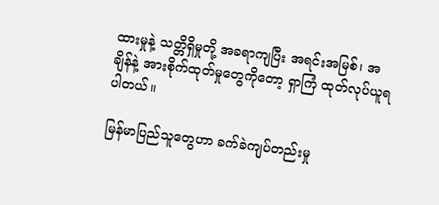ထားမှုနဲ့ သတ္တိရှိမှုတို့ အခရာကျပြီး အရင်းအမြစ်၊ အချိန်နဲ့ အားစိုက်ထုတ်မှုတွေကိုတော့ ရှာကြံ ထုတ်လုပ်ယူရပါတယ်။

မြန်မာပြည်သူတွေဟာ ခက်ခဲကျပ်တည်းမှု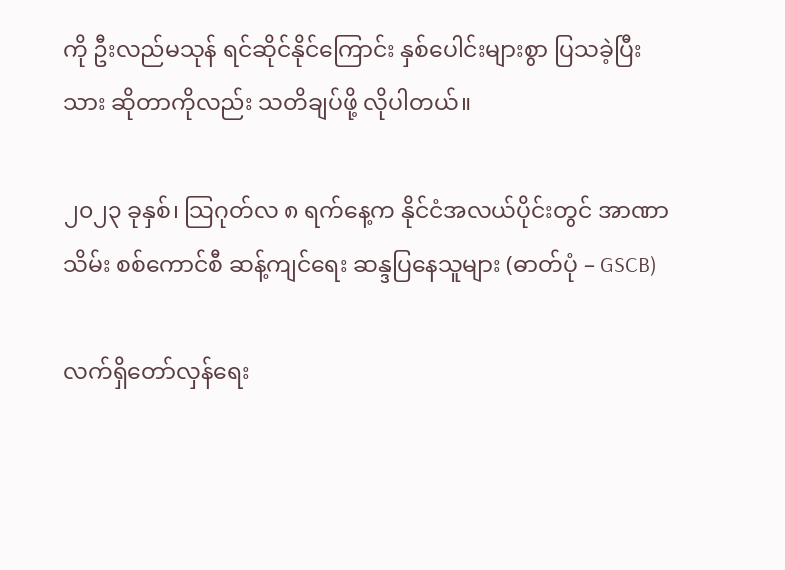ကို ဦးလည်မသုန် ရင်ဆိုင်နိုင်ကြောင်း နှစ်ပေါင်းများစွာ ပြသခဲ့ပြီးသား ဆိုတာကိုလည်း သတိချပ်ဖို့ လိုပါတယ်။

၂၀၂၃ ခုနှစ်၊ သြဂုတ်လ ၈ ရက်နေ့က နိုင်ငံအလယ်ပိုင်းတွင် အာဏာသိမ်း စစ်ကောင်စီ ဆန့်ကျင်ရေး ဆန္ဒပြနေသူများ (ဓာတ်ပုံ – GSCB)

လက်ရှိတော်လှန်ရေး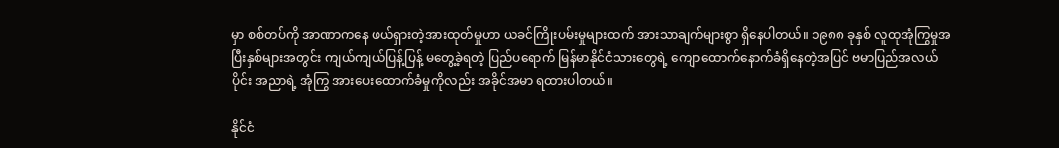မှာ စစ်တပ်ကို အာဏာကနေ ဖယ်ရှားတဲ့အားထုတ်မှုဟာ ယခင်ကြိုးပမ်းမှုများထက် အားသာချက်များစွာ ရှိနေပါတယ်။ ၁၉၈၈ ခုနှစ် လူထုအုံကြွမှုအပြီးနှစ်များအတွင်း ကျယ်ကျယ်ပြန့်ပြန့် မတွေ့ခဲ့ရတဲ့ ပြည်ပရောက် မြန်မာနိုင်ငံသားတွေရဲ့ ကျောထောက်နောက်ခံရှိနေတဲ့အပြင် ဗမာပြည်အလယ်ပိုင်း အညာရဲ့ အုံကြွ အားပေးထောက်ခံမှုကိုလည်း အခိုင်အမာ ရထားပါတယ်။

နိုင်ငံ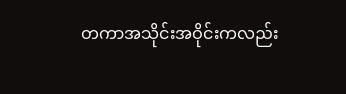တကာအသိုင်းအဝိုင်းကလည်း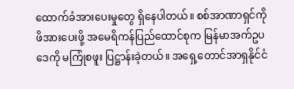ထောက်ခံအားပေးမှုတွေ ရှိနေပါတယ်။ စစ်အာဏာရှင်ကို ဖိအားပေးဖို့ အမေရိကန်ပြည်ထောင်စုက မြန်မာအက်ဥပဒေကို မကြုံစဖူး ပြဋ္ဌာန်းခဲ့တယ်။ အရှေ့တောင်အာရှနိုင်ငံ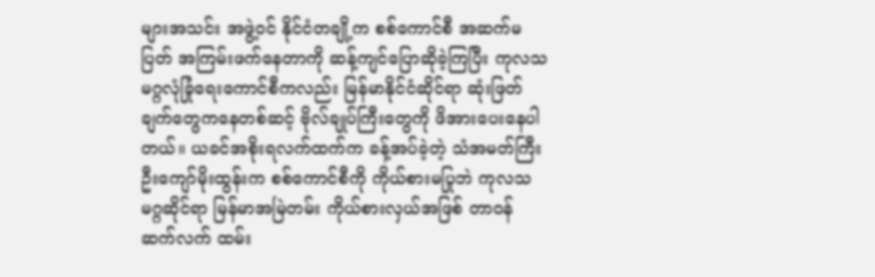များအသင်း အဖွဲ့ဝင် နိုင်ငံတချို့က စစ်ကောင်စီ အဆက်မပြတ် အကြမ်းဖက်နေတာကို ဆန့်ကျင်ပြောဆိုခဲ့ကြပြီး ကုလသမဂ္ဂလုံခြုံရေးကောင်စီကလည်း မြန်မာနိုင်ငံဆိုင်ရာ ဆုံးဖြတ်ချက်တွေကနေတစ်ဆင့် ဗိုလ်ချုပ်ကြီးတွေကို ဖိအားပေးနေပါတယ်။ ယခင်အစိုးရလက်ထက်က ခန့်အပ်ခဲ့တဲ့ သံအမတ်ကြီး ဦးကျော်မိုးထွန်းက စစ်ကောင်စီကို ကိုယ်စားမပြုဘဲ ကုလသမဂ္ဂဆိုင်ရာ မြန်မာအမြဲတမ်း ကိုယ်စားလှယ်အဖြစ် တာဝန် ဆက်လက် ထမ်း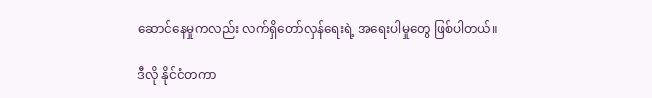ဆောင်နေမှုကလည်း လက်ရှိတော်လှန်ရေးရဲ့ အရေးပါမှုတွေ ဖြစ်ပါတယ်။

ဒီလို နိုင်ငံတကာ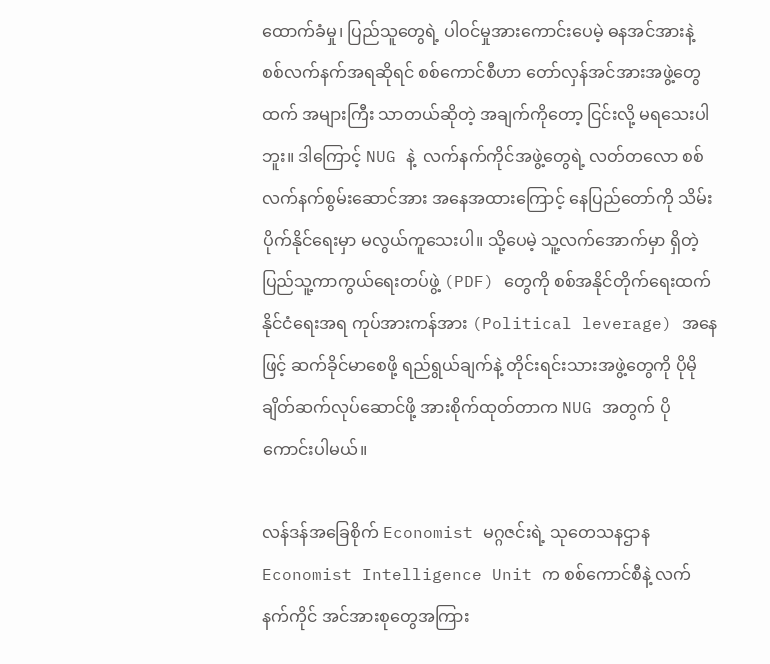ထောက်ခံမှု၊ ပြည်သူတွေရဲ့ ပါဝင်မှုအားကောင်းပေမဲ့ ဓနအင်အားနဲ့ စစ်လက်နက်အရဆိုရင် စစ်ကောင်စီဟာ တော်လှန်အင်အားအဖွဲ့တွေထက် အများကြီး သာတယ်ဆိုတဲ့ အချက်ကိုတော့ ငြင်းလို့ မရသေးပါဘူး။ ဒါကြောင့် NUG နဲ့  လက်နက်ကိုင်အဖွဲ့တွေရဲ့ လတ်တလော စစ်လက်နက်စွမ်းဆောင်အား အနေအထားကြောင့် နေပြည်တော်ကို သိမ်းပိုက်နိုင်ရေးမှာ မလွယ်ကူသေးပါ။ သို့ပေမဲ့ သူ့လက်အောက်မှာ ရှိတဲ့ ပြည်သူ့ကာကွယ်ရေးတပ်ဖွဲ့ (PDF) တွေကို စစ်အနိုင်တိုက်‌ရေးထက် နိုင်ငံရေးအရ ကုပ်အားကန်အား (Political leverage) အနေဖြင့် ဆက်ခိုင်မာစေဖို့ ရည်ရွယ်ချက်နဲ့ တိုင်းရင်းသားအဖွဲ့တွေကို ပိုမို ချိတ်ဆက်လုပ်ဆောင်ဖို့ အားစိုက်ထုတ်တာက NUG အတွက် ပိုကောင်းပါမယ်။

လန်ဒန်အခြေစိုက် Economist မဂ္ဂဇင်းရဲ့ သုတေသနဌာန Economist Intelligence Unit က စစ်ကောင်စီနဲ့ လက်နက်ကိုင် အင်အားစုတွေအကြား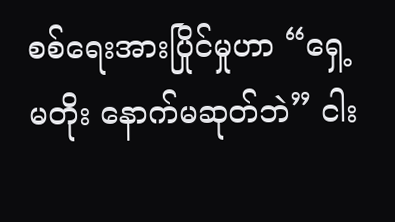စစ်‌ရေးအားပြိုင်မှုဟာ “ရှေ့မတိုး‌ နောက်မဆုတ်ဘဲ” ငါး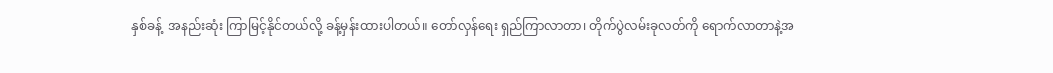နှစ်ခန့်  အနည်းဆုံး ကြာမြင့်နိုင်တယ်လို့ ခန့်မှန်းထားပါတယ်။ တော်လှန်ရေး ရှည်ကြာလာတာ၊ တိုက်ပွဲလမ်းခုလတ်ကို ရောက်လာတာနဲ့အ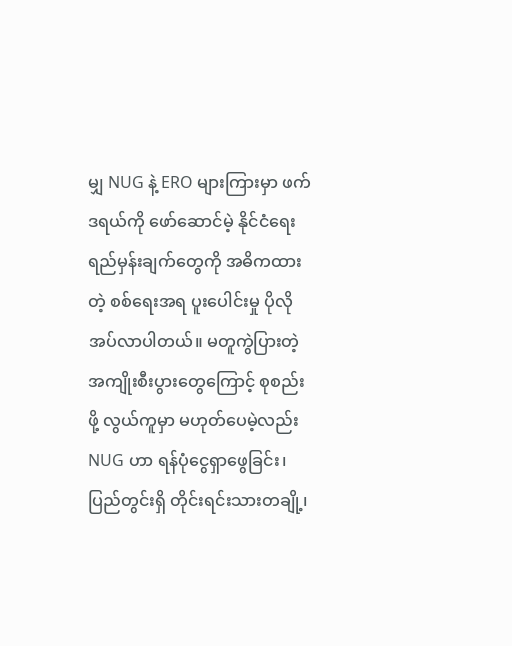မျှ NUG နဲ့ ERO များကြားမှာ ဖက်ဒရယ်ကို ဖော်ဆောင်မဲ့ နိုင်ငံရေးရည်မှန်းချက်တွေကို အဓိကထားတဲ့ စစ်ရေးအရ ပူးပေါင်းမှု ပိုလိုအပ်လာပါတယ်။ မတူကွဲပြားတဲ့ အကျိုးစီးပွားတွေကြောင့် စုစည်းဖို့ လွယ်ကူမှာ မဟုတ်ပေမဲ့လည်း NUG ဟာ ရန်ပုံငွေရှာဖွေခြင်း၊ ပြည်တွင်းရှိ တိုင်းရင်းသားတချို့၊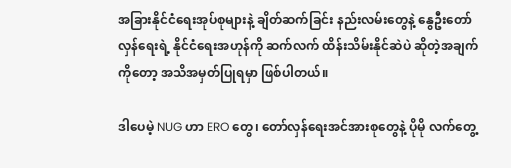အခြားနိုင်ငံရေးအုပ်စုများနဲ့ ချိတ်ဆက်ခြင်း နည်းလမ်းတွေနဲ့ နွေဦးတော်လှန်ရေးရဲ့ နိုင်ငံရေးအဟုန်ကို ဆက်လက် ထိန်းသိမ်းနိုင်ဆဲပဲ ဆိုတဲ့အချက်ကိုတော့ အသိအမှတ်ပြုရမှာ ဖြစ်ပါတယ်။

ဒါပေမဲ့ NUG ဟာ ERO တွေ၊ တော်လှန်ရေးအင်အားစုတွေနဲ့ ပိုမို လက်တွေ့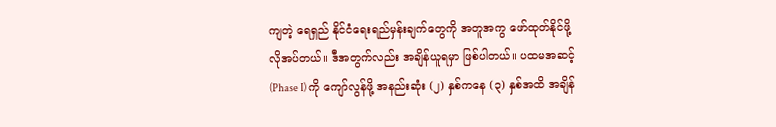ကျတဲ့ ရေရှည် နိုင်ငံရေးရည်မှန်းချက်တွေကို အတူအကွ ဖော်ထုတ်နိုင်ဖို့ လိုအပ်တယ်။ ဒီအတွက်လည်း အချိန်ယူရမှာ ဖြစ်ပါတယ်။ ပထမအဆင့် (Phase I) ကို ကျော်လွန်ဖို့ အနည်းဆုံး (၂) နှစ်ကနေ (၃) နှစ်အထိ အချိန်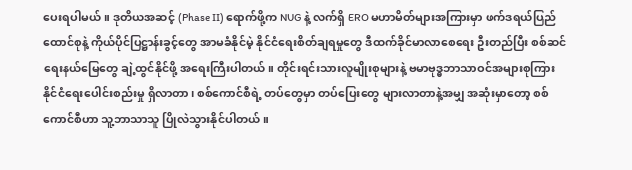ပေးရပါမယ်။ ဒုတိယအဆင့် (Phase II) ရောက်ဖို့က NUG နဲ့ လက်ရှိ ERO မဟာမိတ်များအကြားမှာ ဖက်ဒရယ်ပြည်ထောင်စုနဲ့ ကိုယ်ပိုင်ပြဋ္ဌာန်းခွင့်တွေ အာမခံနိုင်မဲ့ နိုင်ငံရေးစိတ်ချရမှုတွေ ဒီထက်ခိုင်မာလာစေရေး ဦးတည်ပြီး စစ်ဆင်ရေးနယ်မြေတွေ ချဲ့ထွင်နိုင်ဖို့ အရေးကြီးပါတယ်။ တိုင်းရင်းသားလူမျိုးစုများနဲ့ ဗမာဗုဒ္ဓဘာသာဝင်အများစုကြား နိုင်ငံရေးပေါင်းစည်းမှု ရှိလာတာ၊ စစ်ကောင်စီရဲ့ တပ်တွေမှာ တပ်ပြေးတွေ များလာတာနဲ့အမျှ အဆုံးမှာတော့ စစ်ကောင်စီဟာ သူ့ဘာသာသူ ပြိုလဲသွားနိုင်ပါတယ်။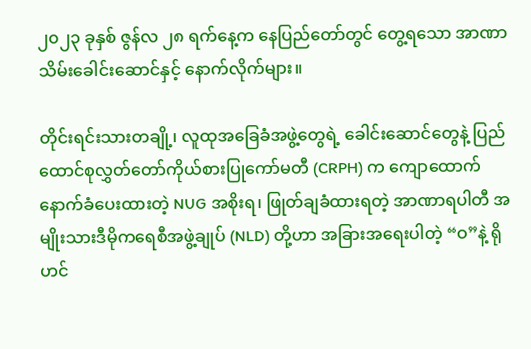၂၀၂၃ ခုနှစ် ဇွန်လ ၂၈ ရက်နေ့က နေပြည်တော်တွင် တွေ့ရသော အာဏာသိမ်းခေါင်းဆောင်နှင့် နောက်လိုက်များ။

တိုင်းရင်းသားတချို့၊ လူထုအခြေခံအဖွဲ့တွေရဲ့ ခေါင်းဆောင်တွေနဲ့ ပြည်ထောင်စုလွှတ်တော်ကိုယ်စားပြုကော်မတီ (CRPH) က ကျောထောက်နောက်ခံပေးထားတဲ့ NUG အစိုးရ၊ ဖြုတ်ချခံထားရတဲ့ အာဏာရပါတီ အမျိုးသားဒီမိုကရေစီအဖွဲ့ချုပ် (NLD) တို့ဟာ အခြားအရေးပါတဲ့ “ဝ”နဲ့ ရိုဟင်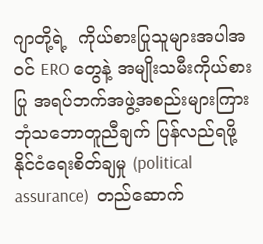ဂျာတို့ရဲ့  ကိုယ်စားပြုသူများအပါအဝင် ERO တွေနဲ့ အမျိုးသမီးကိုယ်စားပြု အရပ်ဘက်အဖွဲ့အစည်းများကြား ဘုံသဘောတူညီချက် ပြန်လည်ရဖို့ နိုင်ငံရေးစိတ်ချမှု (political assurance)  တည်ဆောက်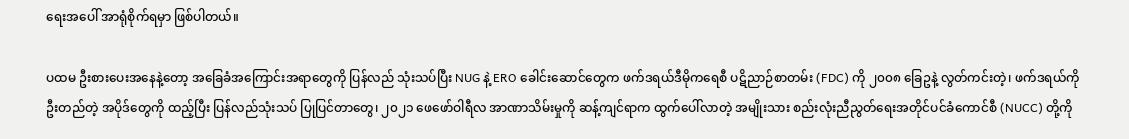ရေးအပေါ် အာရုံစိုက်ရမှာ ဖြစ်ပါတယ်။

ပထမ ဦးစားပေးအနေနဲ့တော့ အခြေခံအကြောင်းအရာတွေကို ပြန်လည် သုံးသပ်ပြီး NUG နဲ့ ERO ခေါင်းဆောင်တွေက ဖက်ဒရယ်ဒီမိုကရေစီ ပဋိညာဉ်စာတမ်း (FDC) ကို ၂၀၀၈ ခြေဥနဲ့ လွတ်ကင်းတဲ့၊ ဖက်ဒရယ်ကို ဦးတည်တဲ့ အပိုဒ်တွေကို ထည့်ပြီး ပြန်လည်သုံးသပ် ပြုပြင်တာတွေ၊ ၂၀၂၁ ဖေဖော်ဝါရီလ အာဏာသိမ်းမှုကို ဆန့်ကျင်ရာက ထွက်ပေါ်လာတဲ့ အမျိုးသား စည်းလုံးညီညွတ်ရေးအတိုင်ပင်ခံကောင်စီ (NUCC) တို့ကို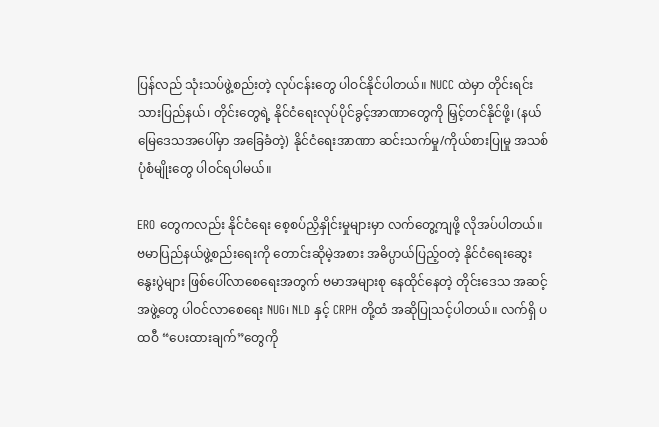ပြန်လည် သုံးသပ်ဖွဲ့စည်းတဲ့ လုပ်ငန်းတွေ ပါဝင်နိုင်ပါတယ်။ NUCC ထဲမှာ တိုင်းရင်းသားပြည်နယ်၊ တိုင်းတွေရဲ့ နိုင်ငံရေးလုပ်ပိုင်ခွင့်အာဏာတွေကို မြှင့်တင်နိုင်ဖို့၊ (နယ်မြေဒေသအပေါ်မှာ အခြေခံတဲ့) နိုင်ငံရေးအာဏာ ဆင်းသက်မှု/ကိုယ်စားပြုမှု အသစ်ပုံစံမျိုးတွေ ပါဝင်ရပါမယ်။

ERO တွေကလည်း နိုင်ငံရေး စေ့စပ်ညှိနှိုင်းမှုများမှာ လက်တွေ့ကျဖို့ လိုအပ်ပါတယ်။ ဗမာပြည်နယ်ဖွဲ့စည်းရေးကို တောင်းဆိုမဲ့အစား အဓိပ္ပာယ်ပြည့်ဝတဲ့ နိုင်ငံရေးဆွေးနွေးပွဲများ ဖြစ်ပေါ်လာစေရေးအတွက် ဗမာအများစု နေထိုင်နေတဲ့ တိုင်းဒေသ အဆင့်အဖွဲ့တွေ ပါဝင်လာစေရေး NUG၊ NLD နှင့် CRPH တို့ထံ အဆိုပြုသင့်ပါတယ်။ လက်ရှိ ပထဝီ “ပေးထားချက်”တွေကို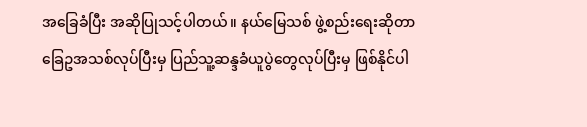အခြေခံပြီး အဆိုပြုသင့်ပါတယ်။ နယ်မြေသစ် ဖွဲ့စည်းရေးဆိုတာ ခြေဥအသစ်လုပ်ပြီးမှ ပြည်သူ့ဆန္ဒခံယူပွဲတွေလုပ်ပြီးမှ ဖြစ်နိုင်ပါ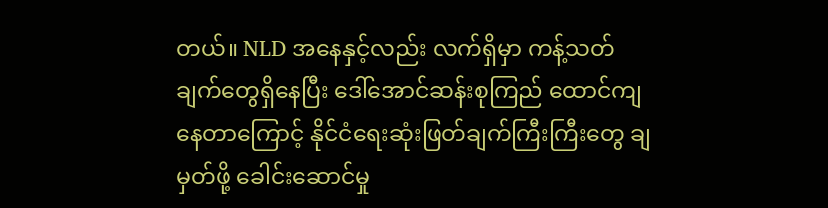တယ်။ NLD အနေနှင့်လည်း လက်ရှိမှာ ကန့်သတ်ချက်တွေရှိနေပြီး ဒေါ်အောင်ဆန်းစုကြည် ထောင်ကျနေတာကြောင့် နိုင်ငံရေးဆုံးဖြတ်ချက်ကြီးကြီးတွေ ချမှတ်ဖို့ ခေါင်းဆောင်မှု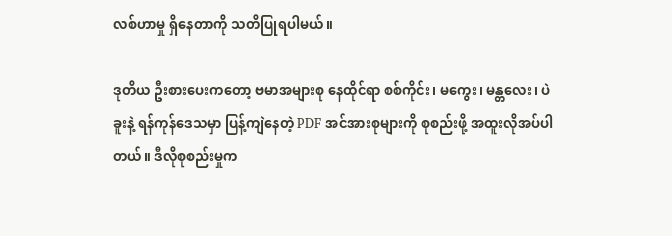လစ်ဟာမှု ရှိနေတာကို သတိပြုရပါမယ်။

ဒုတိယ ဦးစားပေးကတော့ ဗမာအများစု နေထိုင်ရာ စစ်ကိုင်း၊ မကွေး၊ မန္တလေး၊ ပဲခူးနဲ့ ရန်ကုန်ဒေသမှာ ပြန့်ကျဲနေတဲ့ PDF အင်အားစုများကို စုစည်းဖို့ အထူးလိုအပ်ပါတယ်။ ဒီလိုစုစည်းမှုက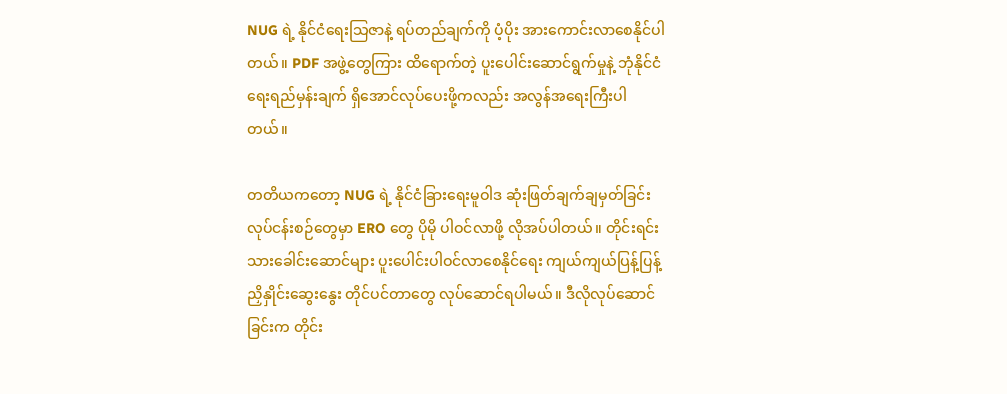NUG ရဲ့ နိုင်ငံရေးသြဇာနဲ့ ရပ်တည်ချက်ကို ပံ့ပိုး အားကောင်းလာစေနိုင်ပါတယ်။ PDF အဖွဲ့တွေကြား ထိရောက်တဲ့ ပူးပေါင်းဆောင်ရွက်မှုနဲ့ ဘုံနိုင်ငံရေးရည်မှန်းချက် ရှိအောင်လုပ်ပေးဖို့ကလည်း အလွန်အရေးကြီးပါတယ်။

တတိယကတော့ NUG ရဲ့ နိုင်ငံခြားရေးမူဝါဒ ဆုံးဖြတ်ချက်ချမှတ်ခြင်းလုပ်ငန်းစဉ်တွေမှာ ERO တွေ ပိုမို ပါဝင်လာဖို့ လိုအပ်ပါတယ်။ တိုင်းရင်းသားခေါင်းဆောင်များ ပူးပေါင်းပါဝင်လာစေနိုင်ရေး ကျယ်ကျယ်ပြန့်ပြန့် ညှိနှိုင်းဆွေးနွေး တိုင်ပင်တာတွေ လုပ်ဆောင်ရပါမယ်။ ဒီလိုလုပ်ဆောင်ခြင်းက တိုင်း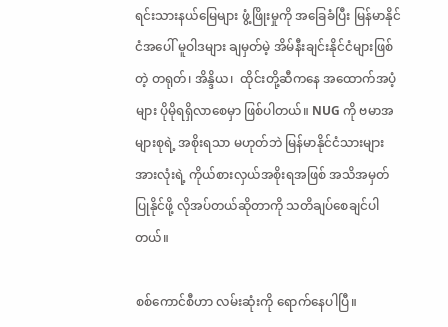ရင်းသားနယ်မြေများ ဖွံ့ဖြိုးမှုကို အခြေခံပြီး မြန်မာနိုင်ငံအပေါ် မူဝါဒများ ချမှတ်မဲ့ အိမ်နီးချင်းနိုင်ငံများဖြစ်တဲ့ တရုတ်၊ အိန္ဒိယ၊  ထိုင်းတို့ဆီကနေ အထောက်အပံ့များ ပိုမိုရရှိလာစေမှာ ဖြစ်ပါတယ်။ NUG ကို ဗမာအများစုရဲ့ အစိုးရသာ မဟုတ်ဘဲ မြန်မာနိုင်ငံသားများအားလုံးရဲ့ ကိုယ်စားလှယ်အစိုးရအဖြစ် အသိအမှတ်ပြုနိုင်ဖို့ လိုအပ်တယ်ဆိုတာကို သတိချပ်စေချင်ပါတယ်။

စစ်ကောင်စီဟာ လမ်းဆုံးကို ရောက်နေပါပြီ။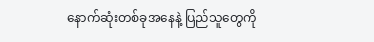နောက်ဆုံးတစ်ခုအနေနဲ့ ပြည်သူတွေကို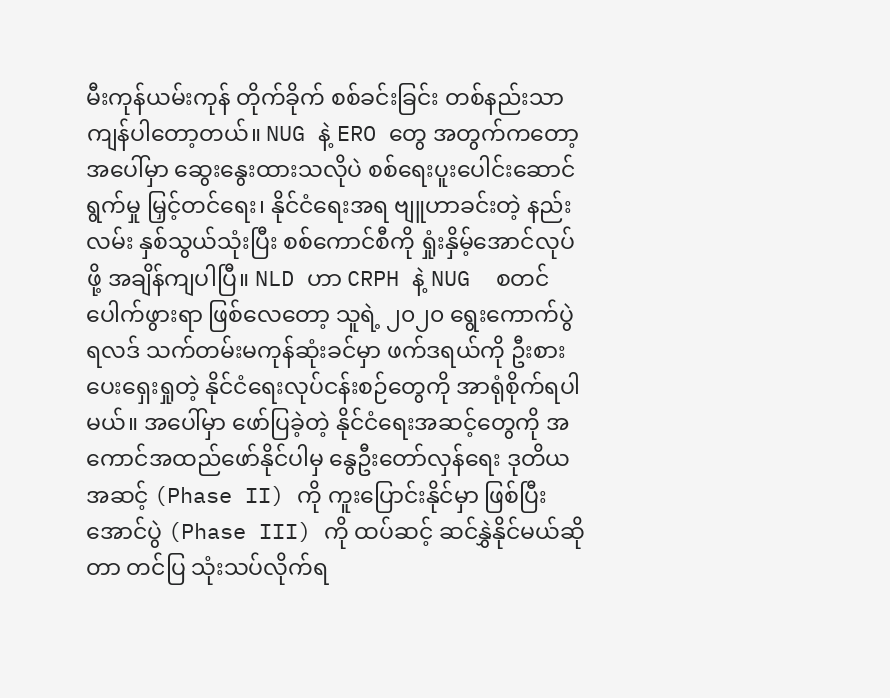မီးကုန်ယမ်းကုန် တိုက်ခိုက် စစ်ခင်းခြင်း တစ်နည်းသာ ကျန်ပါတော့တယ်။ NUG နဲ့ ERO တွေ အတွက်ကတော့ အပေါ်မှာ ဆွေးနွေးထားသလိုပဲ စစ်ရေးပူးပေါင်းဆောင်ရွက်မှု မြှင့်တင်ရေး၊ နိုင်ငံရေးအရ ဗျူဟာခင်းတဲ့ နည်းလမ်း နှစ်သွယ်သုံးပြီး စစ်ကောင်စီကို ရှုံးနှိမ့်အောင်လုပ်ဖို့ အချိန်ကျပါပြီ။ NLD ဟာ CRPH နဲ့ NUG  စတင်ပေါက်ဖွားရာ ဖြစ်လေ‌တော့ သူရဲ့ ၂၀၂၀ ရွေးကောက်ပွဲရလဒ် သက်တမ်းမကုန်ဆုံးခင်မှာ ဖက်ဒရယ်ကို ဦးစားပေးရှေးရှုတဲ့ နိုင်ငံ‌ရေးလုပ်ငန်းစဉ်တွေကို အာရုံစိုက်ရပါမယ်။ အပေါ်မှာ ဖော်ပြခဲ့တဲ့ နိုင်ငံရေးအဆင့်တွေကို အကောင်အထည်ဖော်နိုင်ပါမှ နွေဦးတော်လှန်ရေး ဒုတိယအဆင့် (Phase II) ကို ကူးပြောင်းနိုင်မှာ ဖြစ်ပြီး အောင်ပွဲ (Phase III) ကို ထပ်ဆင့် ဆင်နွှဲနိုင်မယ်ဆိုတာ တင်ပြ သုံးသပ်လိုက်ရ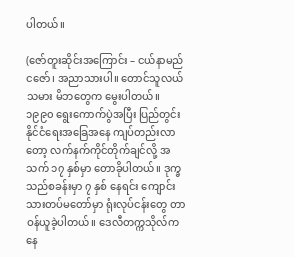ပါတယ်။

(ဇော်တူးဆိုင်းအကြောင်း – ငယ်နာမည် ငဇော်၊ အညာသားပါ။ တောင်သူလယ်သမား မိဘတွေက မွေးပါတယ်။ ၁၉၉၀ ရွေးကောက်ပွဲအပြီး ပြည်တွင်းနိုင်ငံရေးအခြေအနေ ကျပ်တည်းလာတော့ လက်နက်ကိုင်တိုက်ချင်လို့ အသက် ၁၇ နှစ်မှာ တောခိုပါတယ်။ ဒုက္ခသည်စခန်းမှာ ၇ နှစ် နေရင်း ကျောင်းသားတပ်မတော်မှာ ရုံးလုပ်ငန်းတွေ တာဝန်ယူခဲ့ပါတယ်။ ဒေလီတက္ကသိုလ်ကနေ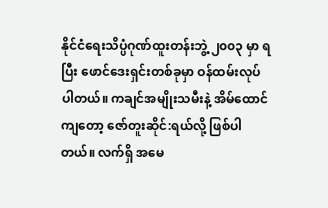နိုင်ငံရေးသိပ္ပံဂုဏ်ထူးတန်းဘွဲ့ ၂၀၀၃ မှာ ရပြီး ဖောင်ဒေးရှင်းတစ်ခုမှာ ဝန်ထမ်းလုပ်ပါတယ်။ ကချင်အမျိုးသမီးနဲ့ အိမ်ထောင်ကျတော့ ဇော်တူးဆိုင်:ရယ်လို့ ဖြစ်ပါတယ်။ လက်ရှိ အမေ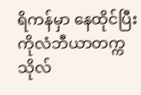ရိကန်မှာ နေထိုင်ပြီး ကိုလံဘီယာတက္ကသိုလ်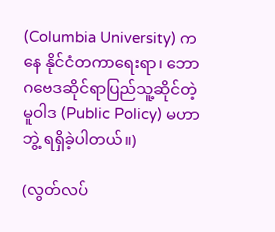(Columbia University) ကနေ နိုင်ငံတကာရေးရာ၊ ဘောဂဗေဒဆိုင်ရာပြည်သူ့ဆိုင်တဲ့ မူဝါဒ (Public Policy) မဟာဘွဲ့ ရရှိခဲ့ပါတယ်။)

(လွတ်လပ်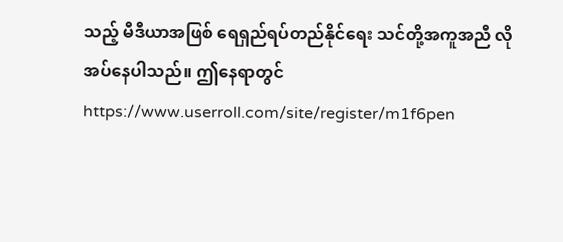သည့် မီဒီယာအဖြစ် ရေရှည်ရပ်တည်နိုင်ရေး သင်တို့အကူအညီ လိုအပ်နေပါသည်။ ဤနေရာတွင် https://www.userroll.com/site/register/m1f6pen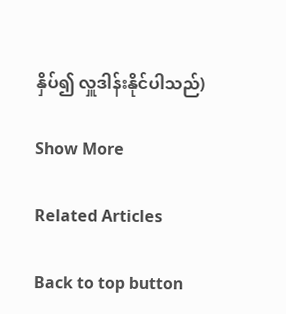နှိပ်၍ လှူဒါန်းနိုင်ပါသည်)

Show More

Related Articles

Back to top button